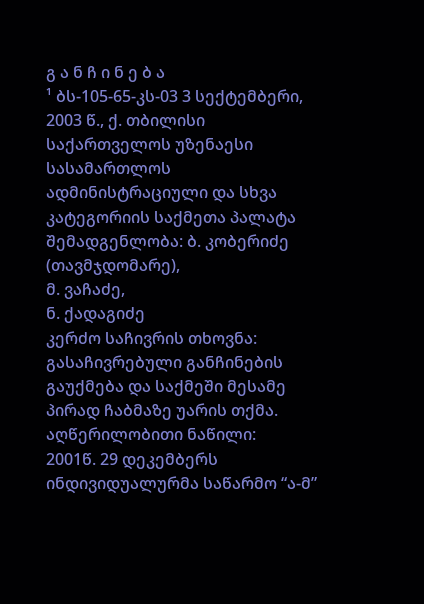გ ა ნ ჩ ი ნ ე ბ ა
¹ ბს-105-65-კს-03 3 სექტემბერი, 2003 წ., ქ. თბილისი
საქართველოს უზენაესი სასამართლოს ადმინისტრაციული და სხვა კატეგორიის საქმეთა პალატა
შემადგენლობა: ბ. კობერიძე (თავმჯდომარე),
მ. ვაჩაძე,
ნ. ქადაგიძე
კერძო საჩივრის თხოვნა: გასაჩივრებული განჩინების გაუქმება და საქმეში მესამე პირად ჩაბმაზე უარის თქმა.
აღწერილობითი ნაწილი:
2001წ. 29 დეკემბერს ინდივიდუალურმა საწარმო “ა-მ”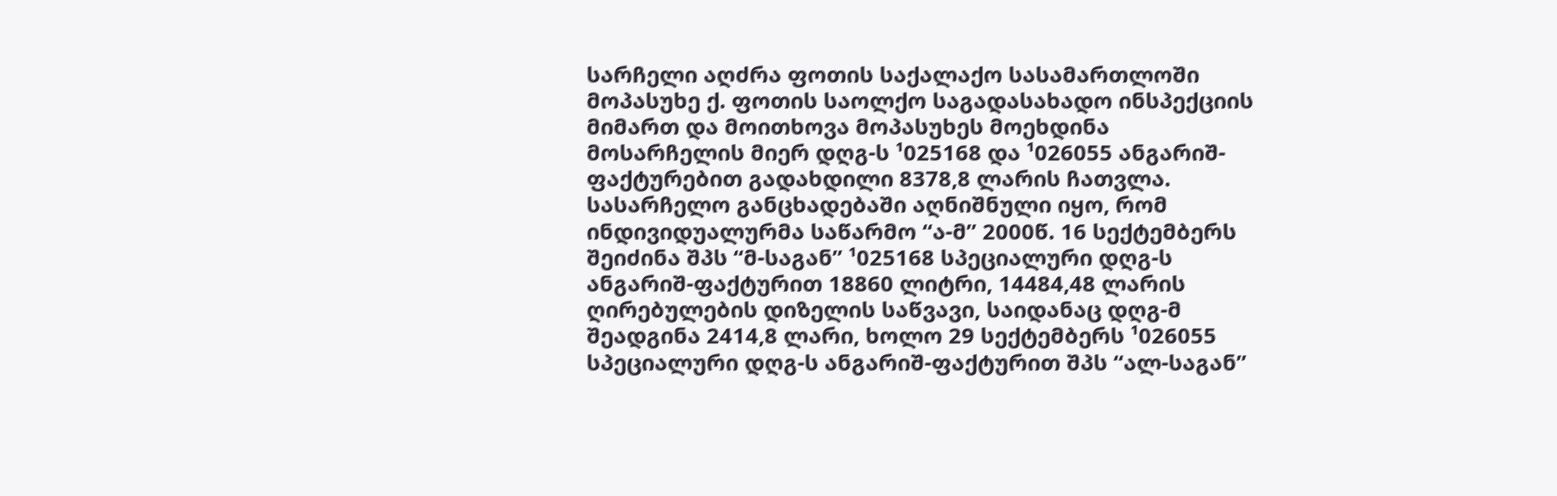სარჩელი აღძრა ფოთის საქალაქო სასამართლოში მოპასუხე ქ. ფოთის საოლქო საგადასახადო ინსპექციის მიმართ და მოითხოვა მოპასუხეს მოეხდინა მოსარჩელის მიერ დღგ-ს ¹025168 და ¹026055 ანგარიშ-ფაქტურებით გადახდილი 8378,8 ლარის ჩათვლა.
სასარჩელო განცხადებაში აღნიშნული იყო, რომ ინდივიდუალურმა საწარმო “ა-მ” 2000წ. 16 სექტემბერს შეიძინა შპს “მ-საგან” ¹025168 სპეციალური დღგ-ს ანგარიშ-ფაქტურით 18860 ლიტრი, 14484,48 ლარის ღირებულების დიზელის საწვავი, საიდანაც დღგ-მ შეადგინა 2414,8 ლარი, ხოლო 29 სექტემბერს ¹026055 სპეციალური დღგ-ს ანგარიშ-ფაქტურით შპს “ალ-საგან”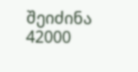შეიძინა 42000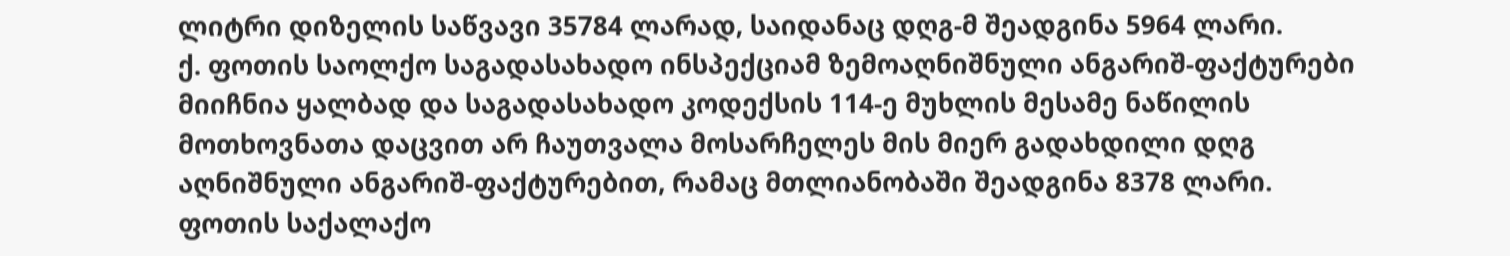ლიტრი დიზელის საწვავი 35784 ლარად, საიდანაც დღგ-მ შეადგინა 5964 ლარი.
ქ. ფოთის საოლქო საგადასახადო ინსპექციამ ზემოაღნიშნული ანგარიშ-ფაქტურები მიიჩნია ყალბად და საგადასახადო კოდექსის 114-ე მუხლის მესამე ნაწილის მოთხოვნათა დაცვით არ ჩაუთვალა მოსარჩელეს მის მიერ გადახდილი დღგ აღნიშნული ანგარიშ-ფაქტურებით, რამაც მთლიანობაში შეადგინა 8378 ლარი.
ფოთის საქალაქო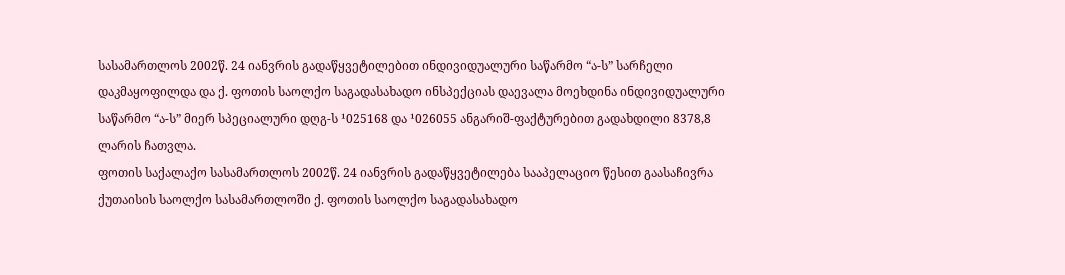სასამართლოს 2002წ. 24 იანვრის გადაწყვეტილებით ინდივიდუალური საწარმო “ა-ს” სარჩელი დაკმაყოფილდა და ქ. ფოთის საოლქო საგადასახადო ინსპექციას დაევალა მოეხდინა ინდივიდუალური საწარმო “ა-ს” მიერ სპეციალური დღგ-ს ¹025168 და ¹026055 ანგარიშ-ფაქტურებით გადახდილი 8378,8 ლარის ჩათვლა.
ფოთის საქალაქო სასამართლოს 2002წ. 24 იანვრის გადაწყვეტილება სააპელაციო წესით გაასაჩივრა ქუთაისის საოლქო სასამართლოში ქ. ფოთის საოლქო საგადასახადო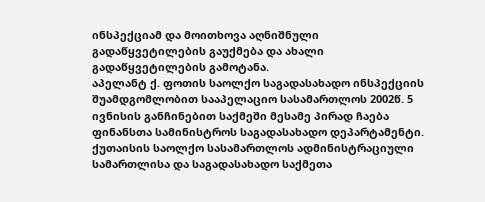ინსპექციამ და მოითხოვა აღნიშნული გადაწყვეტილების გაუქმება და ახალი გადაწყვეტილების გამოტანა.
აპელანტ ქ. ფოთის საოლქო საგადასახადო ინსპექციის შუამდგომლობით სააპელაციო სასამართლოს 2002წ. 5 ივნისის განჩინებით საქმეში მესამე პირად ჩაება ფინანსთა სამინისტროს საგადასახადო დეპარტამენტი.
ქუთაისის საოლქო სასამართლოს ადმინისტრაციული სამართლისა და საგადასახადო საქმეთა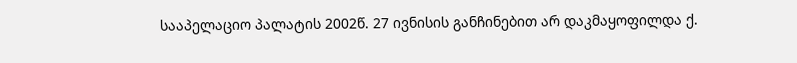სააპელაციო პალატის 2002წ. 27 ივნისის განჩინებით არ დაკმაყოფილდა ქ.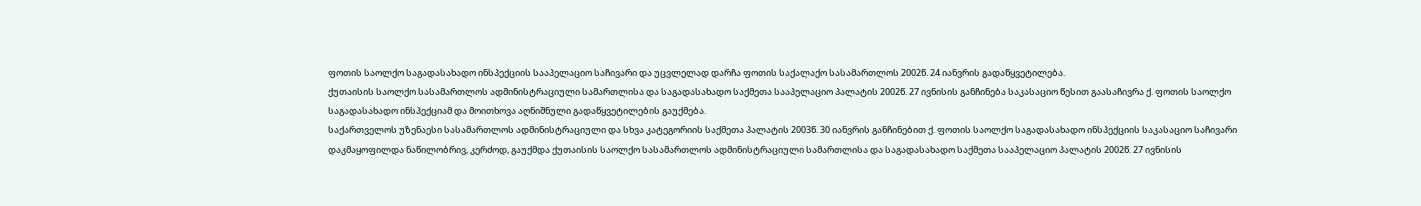ფოთის საოლქო საგადასახადო ინსპექციის სააპელაციო საჩივარი და უცვლელად დარჩა ფოთის საქალაქო სასამართლოს 2002წ. 24 იანვრის გადაწყვეტილება.
ქუთაისის საოლქო სასამართლოს ადმინისტრაციული სამართლისა და საგადასახადო საქმეთა სააპელაციო პალატის 2002წ. 27 ივნისის განჩინება საკასაციო წესით გაასაჩივრა ქ. ფოთის საოლქო საგადასახადო ინსპექციამ და მოითხოვა აღნიშნული გადაწყვეტილების გაუქმება.
საქართველოს უზენაესი სასამართლოს ადმინისტრაციული და სხვა კატეგორიის საქმეთა პალატის 2003წ. 30 იანვრის განჩინებით ქ. ფოთის საოლქო საგადასახადო ინსპექციის საკასაციო საჩივარი დაკმაყოფილდა ნაწილობრივ, კერძოდ, გაუქმდა ქუთაისის საოლქო სასამართლოს ადმინისტრაციული სამართლისა და საგადასახადო საქმეთა სააპელაციო პალატის 2002წ. 27 ივნისის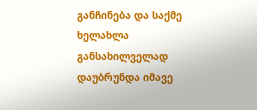განჩინება და საქმე ხელახლა განსახილველად დაუბრუნდა იმავე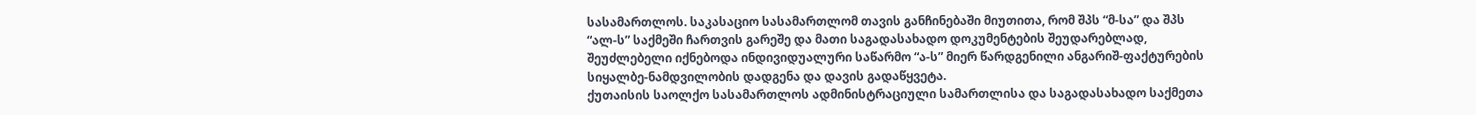სასამართლოს. საკასაციო სასამართლომ თავის განჩინებაში მიუთითა, რომ შპს “მ-სა” და შპს “ალ-ს” საქმეში ჩართვის გარეშე და მათი საგადასახადო დოკუმენტების შეუდარებლად, შეუძლებელი იქნებოდა ინდივიდუალური საწარმო “ა-ს” მიერ წარდგენილი ანგარიშ-ფაქტურების სიყალბე-ნამდვილობის დადგენა და დავის გადაწყვეტა.
ქუთაისის საოლქო სასამართლოს ადმინისტრაციული სამართლისა და საგადასახადო საქმეთა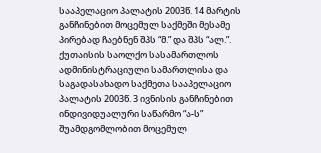სააპელაციო პალატის 2003წ. 14 მარტის განჩინებით მოცემულ საქმეში მესამე პირებად ჩაებნენ შპს “მ.” და შპს “ალ.”.
ქუთაისის საოლქო სასამართლოს ადმინისტრაციული სამართლისა და საგადასახადო საქმეთა სააპელაციო პალატის 2003წ. 3 ივნისის განჩინებით ინდივიდუალური საწარმო “ა-ს” შუამდგომლობით მოცემულ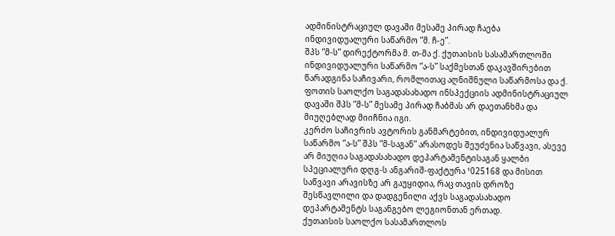ადმინისტრაციულ დავაში მესამე პირად ჩაება ინდივიდუალური საწარმო “მ. ჩ-ე”.
შპს “მ-ს” დირექტორმა მ. თ-მა ქ. ქუთაისის სასამართლოში ინდივიდუალური საწარმო “ა-ს” საქმესთან დაკავშირებით წარადგინა საჩივარი, რომლითაც აღნიშნული საწარმოსა და ქ. ფოთის საოლქო საგადასახადო ინსპექციის ადმინისტრაციულ დავაში შპს “მ-ს” მესამე პირად ჩაბმას არ დაეთანხმა და მიუღებლად მიიჩნია იგი.
კერძო საჩივრის ავტორის განმარტებით, ინდივიდუალურ საწარმო “ა-ს” შპს “მ-საგან” არასოდეს შეუძენია საწვავი, ასევე არ მიუღია საგადასახადო დეპარტამენტისაგან ყალბი სპეციალური დღგ-ს ანგარიშ-ფაქტურა ¹025168 და მისით საწვავი არავისზე არ გაუყიდია, რაც თავის დროზე შესწავლილი და დადგენილი აქვს საგადასახადო დეპარტამენტს საგანგებო ლეგიონთან ერთად.
ქუთაისის საოლქო სასამართლოს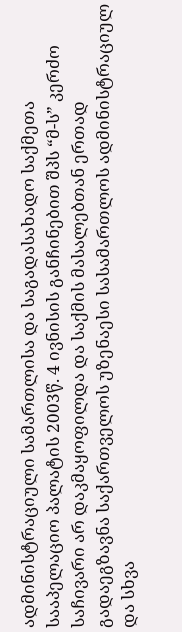ადმინისტრაციული სამართლისა და საგადასახადო საქმეთა სააპელაციო პალატის 2003წ. 4 ივნისის განჩინებით შპს “მ-ს” კერძო საჩივარი არ დაკმაყოფილდა და საქმის მასალებთან ერთად გადაეგზავნა საქართველოს უზენაესი სასამართლოს ადმინისტრაციულ და სხვა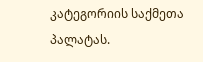კატეგორიის საქმეთა პალატას.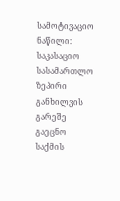სამოტივაციო ნაწილი:
საკასაციო სასამართლო ზეპირი განხილვის გარეშე გაეცნო საქმის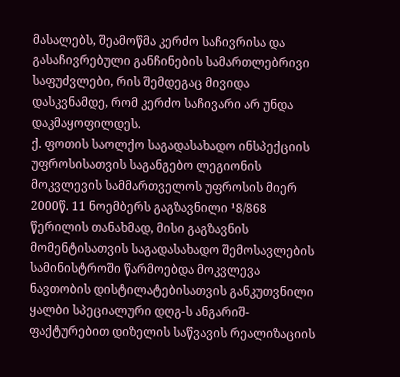მასალებს, შეამოწმა კერძო საჩივრისა და გასაჩივრებული განჩინების სამართლებრივი საფუძვლები, რის შემდეგაც მივიდა დასკვნამდე, რომ კერძო საჩივარი არ უნდა დაკმაყოფილდეს.
ქ. ფოთის საოლქო საგადასახადო ინსპექციის უფროსისათვის საგანგებო ლეგიონის მოკვლევის სამმართველოს უფროსის მიერ 2000წ. 11 ნოემბერს გაგზავნილი ¹8/868 წერილის თანახმად, მისი გაგზავნის მომენტისათვის საგადასახადო შემოსავლების სამინისტროში წარმოებდა მოკვლევა ნავთობის დისტილატებისათვის განკუთვნილი ყალბი სპეციალური დღგ-ს ანგარიშ-ფაქტურებით დიზელის საწვავის რეალიზაციის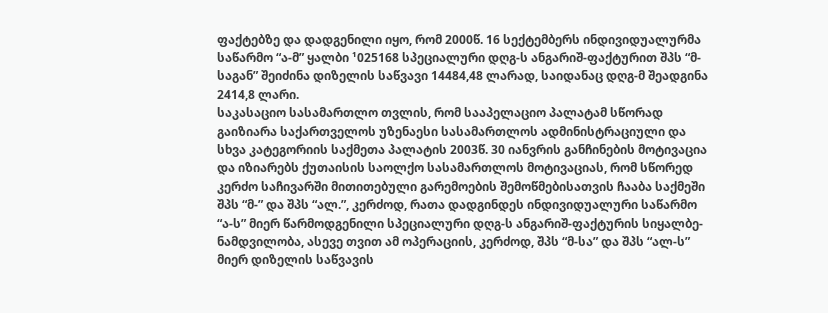ფაქტებზე და დადგენილი იყო, რომ 2000წ. 16 სექტემბერს ინდივიდუალურმა საწარმო “ა-მ” ყალბი ¹025168 სპეციალური დღგ-ს ანგარიშ-ფაქტურით შპს “მ-საგან” შეიძინა დიზელის საწვავი 14484,48 ლარად, საიდანაც დღგ-მ შეადგინა 2414,8 ლარი.
საკასაციო სასამართლო თვლის, რომ სააპელაციო პალატამ სწორად გაიზიარა საქართველოს უზენაესი სასამართლოს ადმინისტრაციული და სხვა კატეგორიის საქმეთა პალატის 2003წ. 30 იანვრის განჩინების მოტივაცია და იზიარებს ქუთაისის საოლქო სასამართლოს მოტივაციას, რომ სწორედ კერძო საჩივარში მითითებული გარემოების შემოწმებისათვის ჩააბა საქმეში შპს “მ-” და შპს “ალ.”, კერძოდ, რათა დადგინდეს ინდივიდუალური საწარმო “ა-ს” მიერ წარმოდგენილი სპეციალური დღგ-ს ანგარიშ-ფაქტურის სიყალბე-ნამდვილობა, ასევე თვით ამ ოპერაციის, კერძოდ, შპს “მ-სა” და შპს “ალ-ს” მიერ დიზელის საწვავის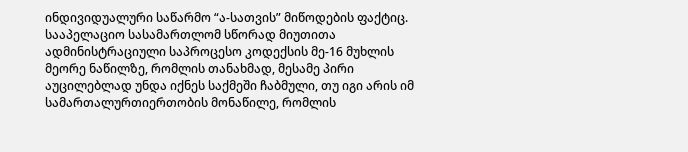ინდივიდუალური საწარმო “ა-სათვის” მიწოდების ფაქტიც.
სააპელაციო სასამართლომ სწორად მიუთითა ადმინისტრაციული საპროცესო კოდექსის მე-16 მუხლის მეორე ნაწილზე, რომლის თანახმად, მესამე პირი აუცილებლად უნდა იქნეს საქმეში ჩაბმული, თუ იგი არის იმ სამართალურთიერთობის მონაწილე, რომლის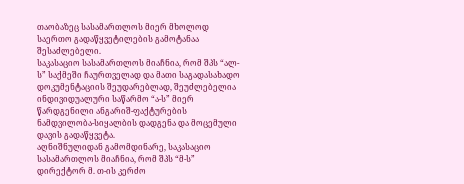თაობაზეც სასამართლოს მიერ მხოლოდ საერთო გადაწყვეტილების გამოტანაა შესაძლებელი.
საკასაციო სასამართლოს მიაჩნია, რომ შპს “ალ-ს” საქმეში ჩაურთველად და მათი საგადასახადო დოკუმენტაციის შეუდარებლად, შეუძლებელია ინდივიდუალური საწარმო “ა-ს” მიერ წარდგენილი ანგარიშ-ფაქტურების ნამდვილობა-სიყალბის დადგენა და მოცემული დავის გადაწყვეტა.
აღნიშნულიდან გამომდინარე, საკასაციო სასამართლოს მიაჩნია, რომ შპს “მ-ს” დირექტორ მ. თ-ის კერძო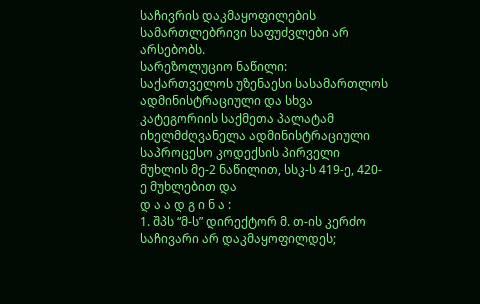საჩივრის დაკმაყოფილების სამართლებრივი საფუძვლები არ არსებობს.
სარეზოლუციო ნაწილი:
საქართველოს უზენაესი სასამართლოს ადმინისტრაციული და სხვა კატეგორიის საქმეთა პალატამ იხელმძღვანელა ადმინისტრაციული საპროცესო კოდექსის პირველი მუხლის მე-2 ნაწილით, სსკ-ს 419-ე, 420-ე მუხლებით და
დ ა ა დ გ ი ნ ა :
1. შპს “მ-ს” დირექტორ მ. თ-ის კერძო საჩივარი არ დაკმაყოფილდეს;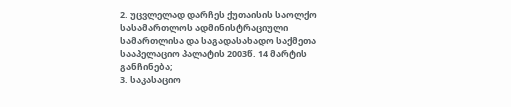2. უცვლელად დარჩეს ქუთაისის საოლქო სასამართლოს ადმინისტრაციული სამართლისა და საგადასახადო საქმეთა სააპელაციო პალატის 2003წ. 14 მარტის განჩინება;
3. საკასაციო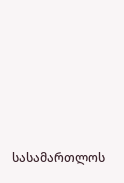სასამართლოს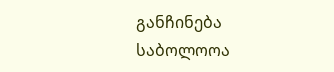განჩინება საბოლოოა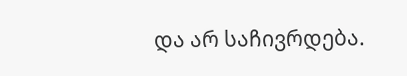და არ საჩივრდება.